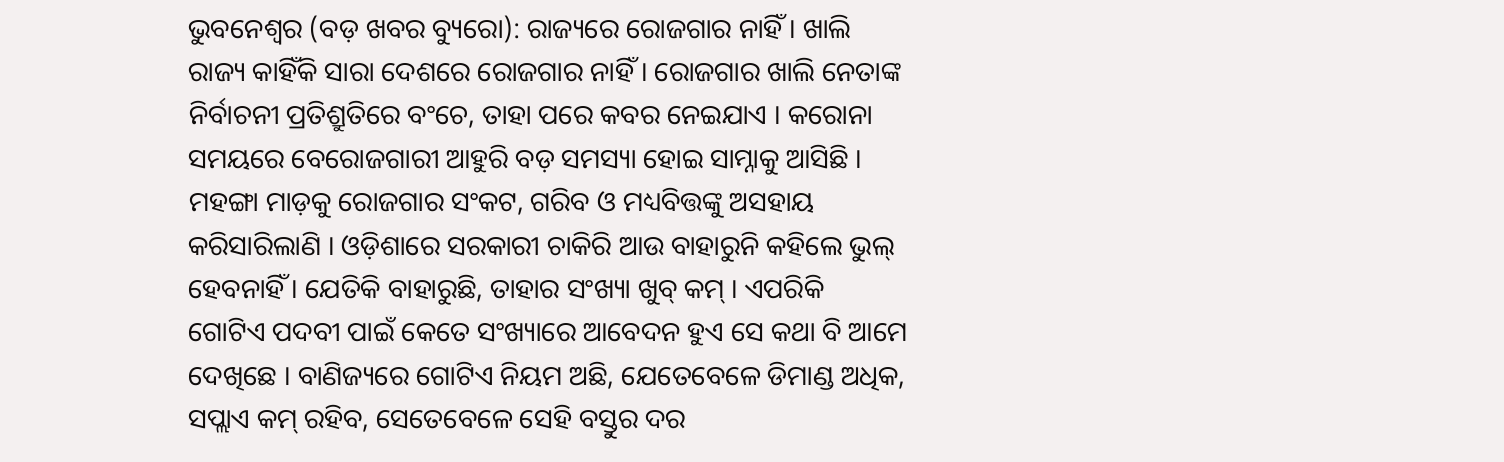ଭୁବନେଶ୍ୱର (ବଡ଼ ଖବର ବ୍ୟୁରୋ): ରାଜ୍ୟରେ ରୋଜଗାର ନାହିଁ । ଖାଲି ରାଜ୍ୟ କାହିଁକି ସାରା ଦେଶରେ ରୋଜଗାର ନାହିଁ । ରୋଜଗାର ଖାଲି ନେତାଙ୍କ ନିର୍ବାଚନୀ ପ୍ରତିଶ୍ରୁତିରେ ବଂଚେ, ତାହା ପରେ କବର ନେଇଯାଏ । କରୋନା ସମୟରେ ବେରୋଜଗାରୀ ଆହୁରି ବଡ଼ ସମସ୍ୟା ହୋଇ ସାମ୍ନାକୁ ଆସିଛି । ମହଙ୍ଗା ମାଡ଼କୁ ରୋଜଗାର ସଂକଟ, ଗରିବ ଓ ମଧ୍ୟବିତ୍ତଙ୍କୁ ଅସହାୟ କରିସାରିଲାଣି । ଓଡ଼ିଶାରେ ସରକାରୀ ଚାକିରି ଆଉ ବାହାରୁନି କହିଲେ ଭୁଲ୍ ହେବନାହିଁ । ଯେତିକି ବାହାରୁଛି, ତାହାର ସଂଖ୍ୟା ଖୁବ୍ କମ୍ । ଏପରିକି ଗୋଟିଏ ପଦବୀ ପାଇଁ କେତେ ସଂଖ୍ୟାରେ ଆବେଦନ ହୁଏ ସେ କଥା ବି ଆମେ ଦେଖିଛେ । ବାଣିଜ୍ୟରେ ଗୋଟିଏ ନିୟମ ଅଛି, ଯେତେବେଳେ ଡିମାଣ୍ଡ ଅଧିକ, ସପ୍ଲାଏ କମ୍ ରହିବ, ସେତେବେଳେ ସେହି ବସ୍ତୁର ଦର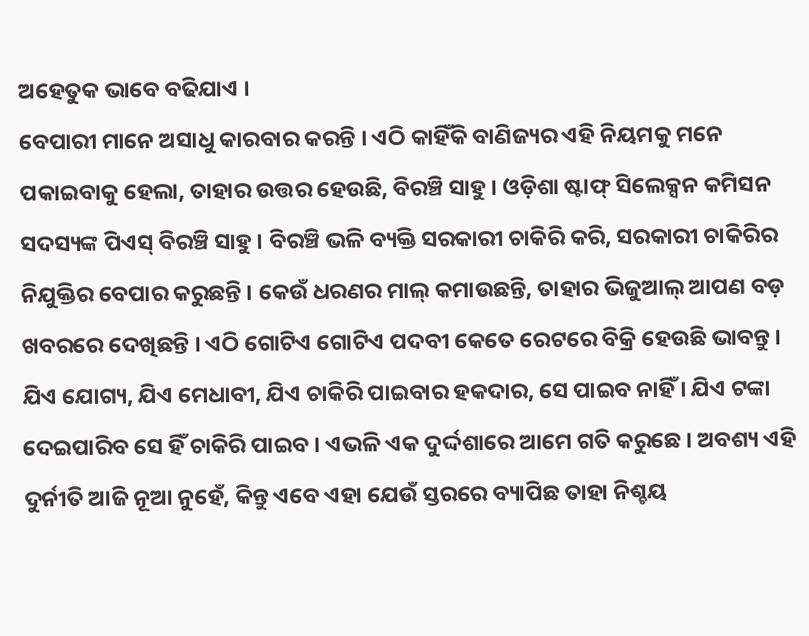ଅହେତୁକ ଭାବେ ବଢିଯାଏ ।
ବେପାରୀ ମାନେ ଅସାଧୁ କାରବାର କରନ୍ତି । ଏଠି କାହିଁକି ବାଣିଜ୍ୟର ଏହି ନିୟମକୁ ମନେ ପକାଇବାକୁ ହେଲା, ତାହାର ଉତ୍ତର ହେଉଛି, ବିରଞ୍ଚି ସାହୁ । ଓଡ଼ିଶା ଷ୍ଟାଫ୍ ସିଲେକ୍ସନ କମିସନ ସଦସ୍ୟଙ୍କ ପିଏସ୍ ବିରଞ୍ଚି ସାହୁ । ବିରଞ୍ଚି ଭଳି ବ୍ୟକ୍ତି ସରକାରୀ ଚାକିରି କରି, ସରକାରୀ ଚାକିରିର ନିଯୁକ୍ତିର ବେପାର କରୁଛନ୍ତି । କେଉଁ ଧରଣର ମାଲ୍ କମାଉଛନ୍ତି, ତାହାର ଭିଜୁଆଲ୍ ଆପଣ ବଡ଼ ଖବରରେ ଦେଖିଛନ୍ତି । ଏଠି ଗୋଟିଏ ଗୋଟିଏ ପଦବୀ କେତେ ରେଟରେ ବିକ୍ରି ହେଉଛି ଭାବନ୍ତୁ । ଯିଏ ଯୋଗ୍ୟ, ଯିଏ ମେଧାବୀ, ଯିଏ ଚାକିରି ପାଇବାର ହକଦାର, ସେ ପାଇବ ନାହିଁ । ଯିଏ ଟଙ୍କା ଦେଇପାରିବ ସେ ହିଁ ଚାକିରି ପାଇବ । ଏଭଳି ଏକ ଦୁର୍ଦ୍ଦଶାରେ ଆମେ ଗତି କରୁଛେ । ଅବଶ୍ୟ ଏହି ଦୁର୍ନୀତି ଆଜି ନୂଆ ନୁହେଁ, କିନ୍ତୁ ଏବେ ଏହା ଯେଉଁ ସ୍ତରରେ ବ୍ୟାପିଛ ତାହା ନିଶ୍ଚୟ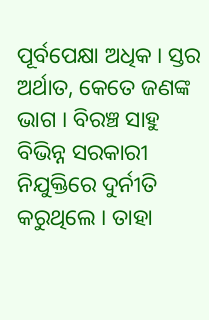ପୂର୍ବପେକ୍ଷା ଅଧିକ । ସ୍ତର ଅର୍ଥାତ, କେତେ ଜଣଙ୍କ ଭାଗ । ବିରଞ୍ଚ ସାହୁ ବିଭିନ୍ନ ସରକାରୀ ନିଯୁକ୍ତିରେ ଦୁର୍ନୀତି କରୁଥିଲେ । ତାହା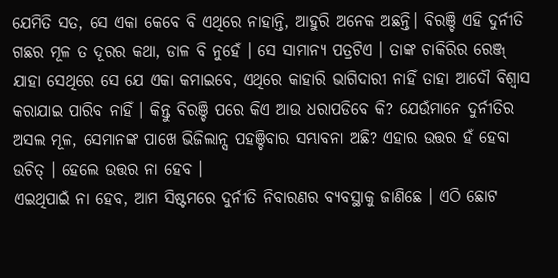ଯେମିତି ସତ, ସେ ଏକା କେବେ ବି ଏଥିରେ ନାହାନ୍ତି, ଆହୁରି ଅନେକ ଅଛନ୍ତି। ବିରଞ୍ଚି ଏହି ଦୁର୍ନୀତି ଗଛର ମୂଳ ତ ଦୂରର କଥା, ଡାଳ ବି ନୁହେଁ । ସେ ସାମାନ୍ୟ ପତ୍ରଟିଏ । ତାଙ୍କ ଚାକିରିର ରେଞ୍ଜ୍ ଯାହା ସେଥିରେ ସେ ଯେ ଏକା କମାଇବେ, ଏଥିରେ କାହାରି ଭାଗିଦାରୀ ନାହିଁ ତାହା ଆଦୌ ବିଶ୍ୱାସ କରାଯାଇ ପାରିବ ନାହିଁ । କିନ୍ତୁ ବିରଞ୍ଚି ପରେ କିଏ ଆଉ ଧରାପଡିବେ କି? ଯେଉଁମାନେ ଦୁର୍ନୀତିର ଅସଲ ମୂଳ, ସେମାନଙ୍କ ପାଖେ ଭିଜିଲାନ୍ସ ପହଞ୍ଚିବାର ସମ୍ଭାବନା ଅଛି? ଏହାର ଉତ୍ତର ହଁ ହେବା ଉଚିତ୍ । ହେଲେ ଉତ୍ତର ନା ହେବ ।
ଏଇଥିପାଇଁ ନା ହେବ, ଆମ ସିଷ୍ଟମରେ ଦୁର୍ନୀତି ନିବାରଣର ବ୍ୟବସ୍ଥାକୁ ଜାଣିଛେ । ଏଠି ଛୋଟ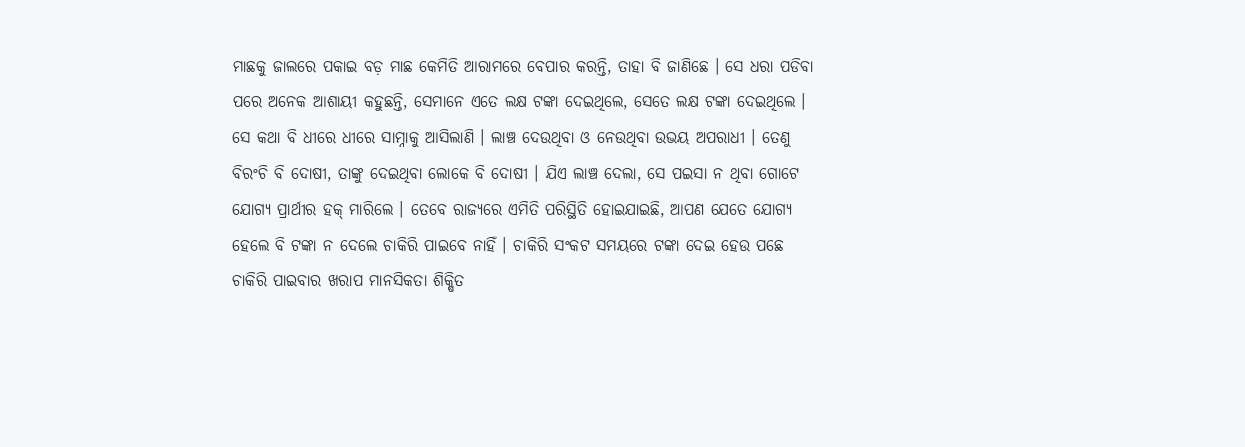ମାଛକୁ ଜାଲରେ ପକାଇ ବଡ଼ ମାଛ କେମିତି ଆରାମରେ ବେପାର କରନ୍ତି, ତାହା ବି ଜାଣିଛେ । ସେ ଧରା ପଡିବା ପରେ ଅନେକ ଆଶାୟୀ କହୁଛନ୍ତି, ସେମାନେ ଏତେ ଲକ୍ଷ ଟଙ୍କା ଦେଇଥିଲେ, ସେତେ ଲକ୍ଷ ଟଙ୍କା ଦେଇଥିଲେ । ସେ କଥା ବି ଧୀରେ ଧୀରେ ସାମ୍ନାକୁ ଆସିଲାଣି । ଲାଞ୍ଚ ଦେଉଥିବା ଓ ନେଉଥିବା ଉଭୟ ଅପରାଧୀ । ତେଣୁ ବିରଂଚି ବି ଦୋଷୀ, ତାଙ୍କୁ ଦେଇଥିବା ଲୋକେ ବି ଦୋଷୀ । ଯିଏ ଲାଞ୍ଚ ଦେଲା, ସେ ପଇସା ନ ଥିବା ଗୋଟେ ଯୋଗ୍ୟ ପ୍ରାର୍ଥୀର ହକ୍ ମାରିଲେ । ତେବେ ରାଜ୍ୟରେ ଏମିତି ପରିସ୍ଥିତି ହୋଇଯାଇଛି, ଆପଣ ଯେତେ ଯୋଗ୍ୟ ହେଲେ ବି ଟଙ୍କା ନ ଦେଲେ ଚାକିରି ପାଇବେ ନାହିଁ । ଚାକିରି ସଂକଟ ସମୟରେ ଟଙ୍କା ଦେଇ ହେଉ ପଛେ ଚାକିରି ପାଇବାର ଖରାପ ମାନସିକତା ଶିକ୍ଷିତ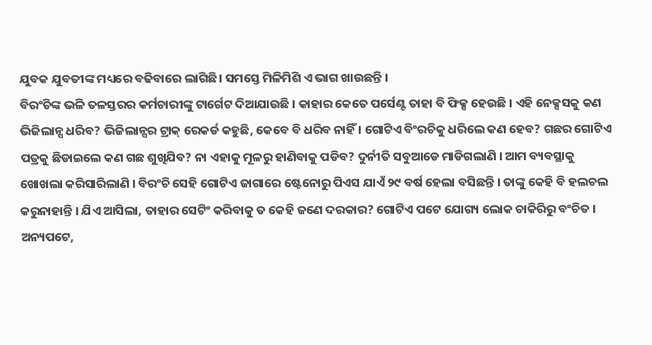ଯୁବକ ଯୁବତୀଙ୍କ ମଧ୍ୟରେ ବଢିବାରେ ଲାଗିଛି। ସମସ୍ତେ ମିଳିମିଶି ଏ ଭାଗ ଖାଉଛନ୍ତି ।
ବିରଂଚିଙ୍କ ଭଳି ତଳସ୍ତରର କର୍ମଚାରୀଙ୍କୁ ଟାର୍ଗେଟ ଦିଆଯାଉଛି । କାହାର କେତେ ପର୍ସେଣ୍ଟ ତାହା ବି ଫିକ୍ସ ହେଉଛି । ଏହି ନେକ୍ସସକୁ କଣ ଭିଜିଲାନ୍ସ ଧରିବ? ଭିଜିଲାନ୍ସର ଟ୍ରାକ୍ ରେକର୍ଡ କହୁଛି, କେବେ ବି ଧରିବ ନାହିଁ । ଗୋଟିଏ ବିଂରଚିକୁ ଧରିଲେ କଣ ହେବ? ଗଛର ଗୋଟିଏ ପତ୍ରକୁ ଛିଡାଇଲେ କଣ ଗଛ ଶୁଖିଯିବ? ନା ଏହାକୁ ମୂଳରୁ ହାଣିବାକୁ ପଡିବ? ଦୁର୍ନୀତି ସବୁଆଡେ ମାଡିଗଲାଣି । ଆମ ବ୍ୟବସ୍ଥାକୁ ଖୋଖଲା କରିସାରିଲାଣି । ବିରଂଚି ସେହି ଗୋଟିଏ ଜାଗାରେ ଷ୍ଟେନୋରୁ ପିଏସ ଯାଏଁ ୨୯ ବର୍ଷ ହେଲା ବସିଛନ୍ତି । ତାଙ୍କୁ କେହି ବି ହଲଚଲ କରୁନାହାନ୍ତି । ଯିଏ ଆସିଲା, ତାହାର ସେଟିଂ କରିବାକୁ ତ କେହି ଜଣେ ଦରକାର? ଗୋଟିଏ ପଟେ ଯୋଗ୍ୟ ଲୋକ ଚାକିରିରୁ ବଂଚିତ ।
ଅନ୍ୟପଟେ,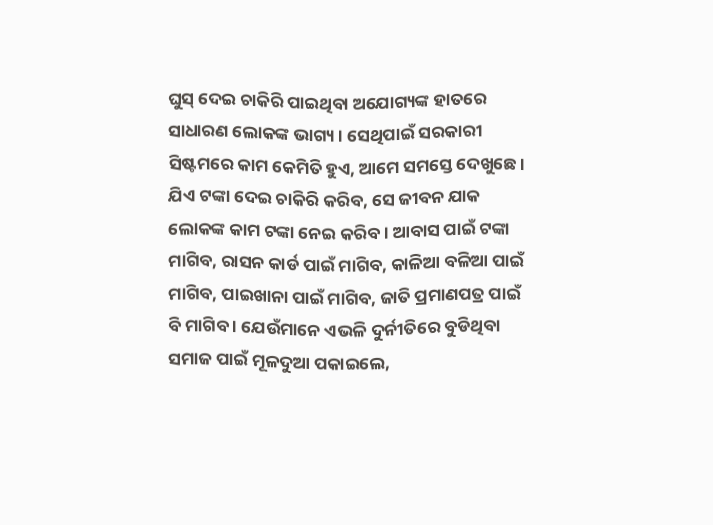ଘୁସ୍ ଦେଇ ଚାକିରି ପାଇଥିବା ଅଯୋଗ୍ୟଙ୍କ ହାତରେ ସାଧାରଣ ଲୋକଙ୍କ ଭାଗ୍ୟ । ସେଥିପାଇଁ ସରକାରୀ ସିଷ୍ଟମରେ କାମ କେମିତି ହୁଏ, ଆମେ ସମସ୍ତେ ଦେଖୁଛେ । ଯିଏ ଟଙ୍କା ଦେଇ ଚାକିରି କରିବ, ସେ ଜୀବନ ଯାକ ଲୋକଙ୍କ କାମ ଟଙ୍କା ନେଇ କରିବ । ଆବାସ ପାଇଁ ଟଙ୍କା ମାଗିବ, ରାସନ କାର୍ଡ ପାଇଁ ମାଗିବ, କାଳିଆ ବଳିଆ ପାଇଁ ମାଗିବ, ପାଇଖାନା ପାଇଁ ମାଗିବ, ଜାତି ପ୍ରମାଣପତ୍ର ପାଇଁ ବି ମାଗିବ । ଯେଉଁମାନେ ଏଭଳି ଦୁର୍ନୀତିରେ ବୁଡିଥିବା ସମାଜ ପାଇଁ ମୂଳଦୁଆ ପକାଇଲେ,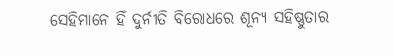ସେହିମାନେ ହିଁ ଦୁର୍ନୀତି ବିରୋଧରେ ଶୂନ୍ୟ ସହିଷ୍ଣୁତାର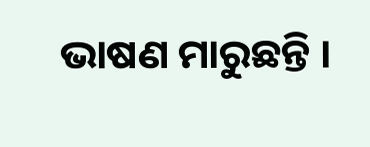ଭାଷଣ ମାରୁଛନ୍ତି ।